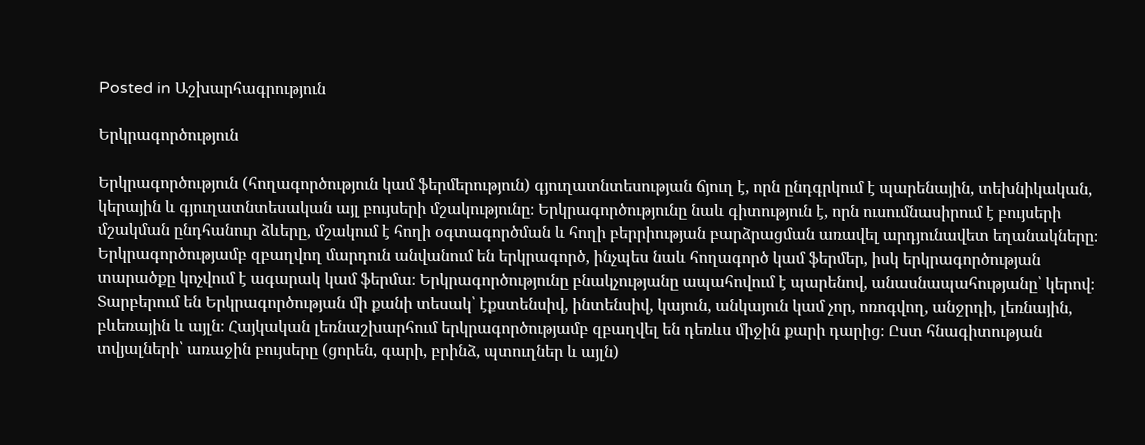Posted in Աշխարհագրություն

Երկրագործություն

Երկրագործություն (հողագործություն կամ ֆերմերություն) գյուղատնտեսության ճյուղ է, որն ընդգրկում է պարենային, տեխնիկական, կերային և գյուղատնտեսական այլ բույսերի մշակությունը։ Երկրագործությունը նաև գիտություն է, որն ուսումնասիրում է բույսերի մշակման ընդհանուր ձևերը, մշակում է հողի օգտագործման և հողի բերրիության բարձրացման առավել արդյունավետ եղանակները։ Երկրագործությամբ զբաղվող մարդուն անվանում են երկրագործ, ինչպես նաև հողագործ կամ ֆերմեր, իսկ երկրագործության տարածքը կոչվում է ագարակ կամ ֆերմա։ Երկրագործությունը բնակչությանը ապահովում է պարենով, անասնապահությանը՝ կերով։ Տարբերում են Երկրագործության մի քանի տեսակ՝ էքստենսիվ, ինտենսիվ, կայուն, անկայուն կամ չոր, ոռոգվող, անջրդի, լեռնային, բևեռային և այլն։ Հայկական լեռնաշխարհում երկրագործությամբ զբաղվել են դեռևս միջին քարի դարից։ Ըստ հնագիտության տվյալների՝ առաջին բույսերը (ցորեն, գարի, բրինձ, պտուղներ և այլն)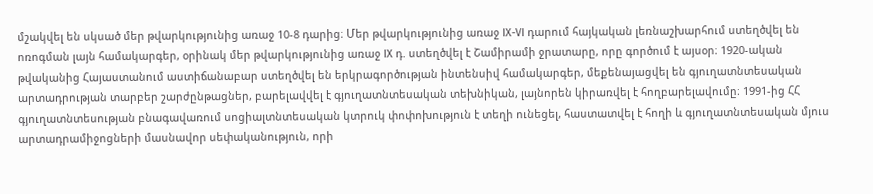մշակվել են սկսած մեր թվարկությունից առաջ 10-8 դարից։ Մեր թվարկությունից առաջ IX-VI դարում հայկական լեռնաշխարհում ստեղծվել են ոռոգման լայն համակարգեր, օրինակ մեր թվարկությունից առաջ IX դ. ստեղծվել է Շամիրամի ջրատարը, որը գործում է այսօր։ 1920-ական թվականից Հայաստանում աստիճանաբար ստեղծվել են երկրագործության ինտենսիվ համակարգեր, մեքենայացվել են գյուղատնտեսական արտադրության տարբեր շարժընթացներ, բարելավվել է գյուղատնտեսական տեխնիկան, լայնորեն կիրառվել է հողբարելավումը։ 1991-ից ՀՀ գյուղատնտեսության բնագավառում սոցիալտնտեսական կտրուկ փոփոխություն է տեղի ունեցել, հաստատվել է հողի և գյուղատնտեսական մյուս արտադրամիջոցների մասնավոր սեփականություն, որի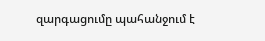զարգացումը պահանջում է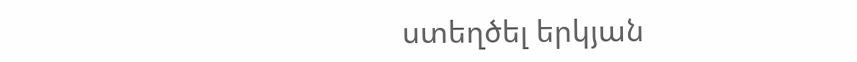ստեղծել երկյան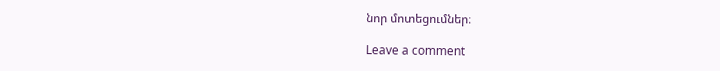նոր մոտեցումներ։

Leave a comment